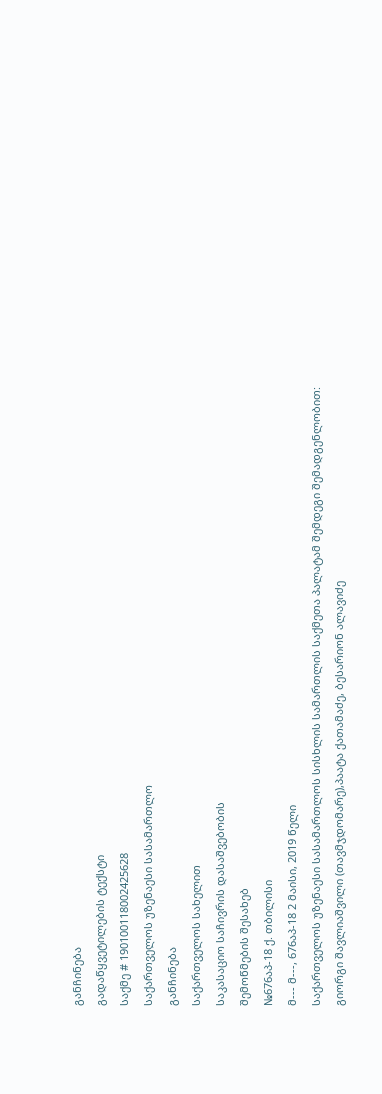განჩინება
გადაწყვეტილების ტექსტი
საქმე # 190100118002425628
საქართველოს უზენაესი სასამართლო
განჩინება
საქართველოს სახელით
საკასაციო საჩივრის დასაშვებობის
შემოწმების შესახებ
№676აპ-18 ქ. თბილისი
მ--- მ---, 676აპ-18 2 მაისი, 2019 წელი
საქართველოს უზენაესი სასამართლოს სისხლის სამართლის საქმეთა პალატამ შემდეგი შემადგენლობით:
გიორგი შავლიაშვილი (თავმჯდომარე),პაატა ქათამაძე, ბესარიონ ალავიძე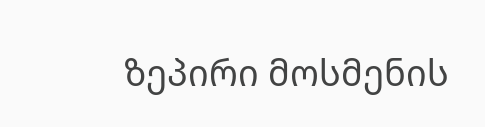ზეპირი მოსმენის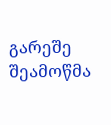გარეშე შეამოწმა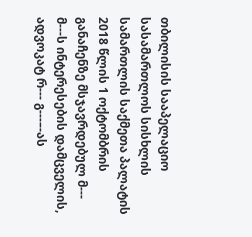თბილისის სააპელაციო სასამართლოს სისხლის სამართლის საქმეთა პალატის 2018 წლის 1 ოქტომბრის განაჩენზე მსჯავრდებულ მ--- მ---ს ინტერესების დამცველის, ადვოკატ რ--- გ---–-ას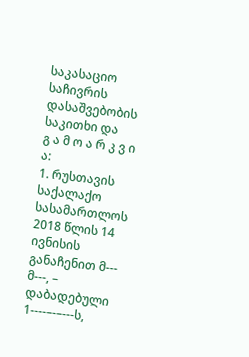საკასაციო საჩივრის დასაშვებობის საკითხი და
გ ა მ ო ა რ კ ვ ი ა:
1. რუსთავის საქალაქო სასამართლოს 2018 წლის 14 ივნისის განაჩენით მ--- მ---, – დაბადებული 1----–-–---ს,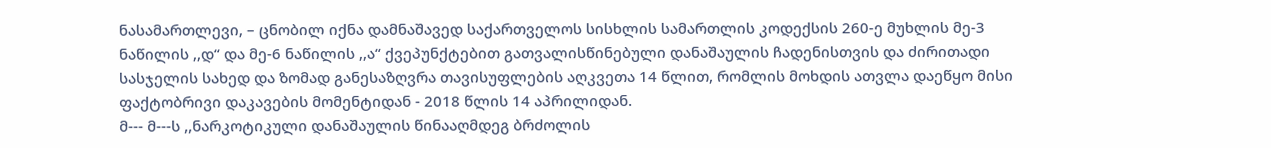ნასამართლევი, – ცნობილ იქნა დამნაშავედ საქართველოს სისხლის სამართლის კოდექსის 260-ე მუხლის მე-3 ნაწილის ,,დ“ და მე-6 ნაწილის ,,ა“ ქვეპუნქტებით გათვალისწინებული დანაშაულის ჩადენისთვის და ძირითადი სასჯელის სახედ და ზომად განესაზღვრა თავისუფლების აღკვეთა 14 წლით, რომლის მოხდის ათვლა დაეწყო მისი ფაქტობრივი დაკავების მომენტიდან - 2018 წლის 14 აპრილიდან.
მ--- მ---ს ,,ნარკოტიკული დანაშაულის წინააღმდეგ ბრძოლის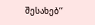შესახებ‘‘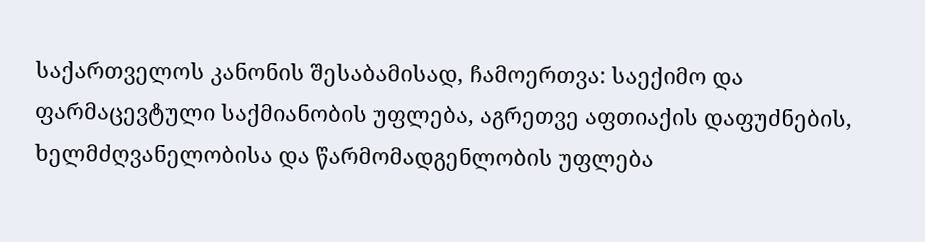საქართველოს კანონის შესაბამისად, ჩამოერთვა: საექიმო და ფარმაცევტული საქმიანობის უფლება, აგრეთვე აფთიაქის დაფუძნების, ხელმძღვანელობისა და წარმომადგენლობის უფლება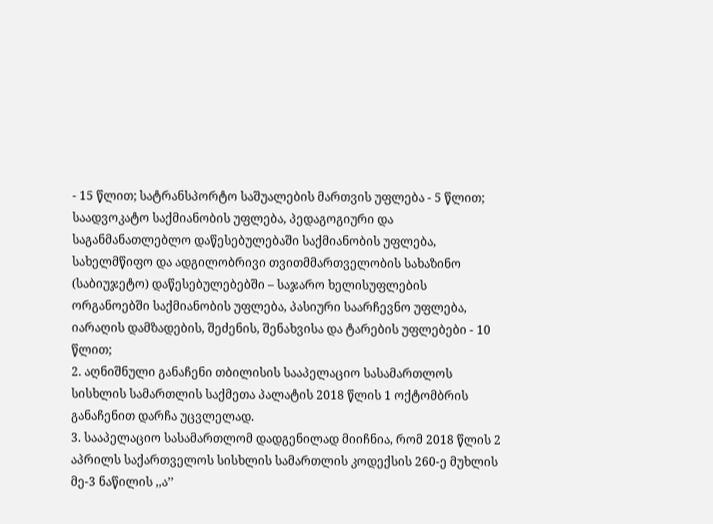- 15 წლით; სატრანსპორტო საშუალების მართვის უფლება - 5 წლით; საადვოკატო საქმიანობის უფლება, პედაგოგიური და საგანმანათლებლო დაწესებულებაში საქმიანობის უფლება, სახელმწიფო და ადგილობრივი თვითმმართველობის სახაზინო (საბიუჯეტო) დაწესებულებებში – საჯარო ხელისუფლების ორგანოებში საქმიანობის უფლება, პასიური საარჩევნო უფლება, იარაღის დამზადების, შეძენის, შენახვისა და ტარების უფლებები - 10 წლით;
2. აღნიშნული განაჩენი თბილისის სააპელაციო სასამართლოს სისხლის სამართლის საქმეთა პალატის 2018 წლის 1 ოქტომბრის განაჩენით დარჩა უცვლელად.
3. სააპელაციო სასამართლომ დადგენილად მიიჩნია, რომ 2018 წლის 2 აპრილს საქართველოს სისხლის სამართლის კოდექსის 260-ე მუხლის მე-3 ნაწილის ,,ა’’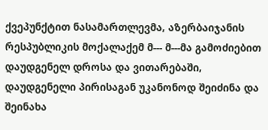ქვეპუნქტით ნასამართლევმა, აზერბაიჯანის რესპუბლიკის მოქალაქემ მ--- მ---მა გამოძიებით დაუდგენელ დროსა და ვითარებაში, დაუდგენელი პირისაგან უკანონოდ შეიძინა და შეინახა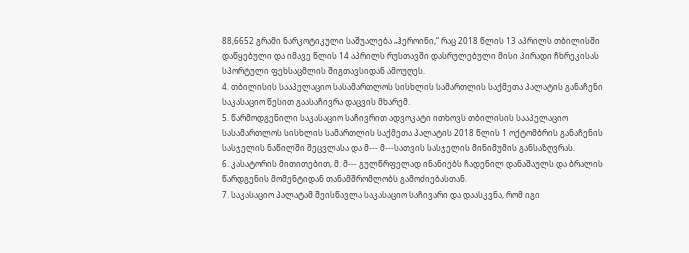88,6652 გრამი ნარკოტიკული საშუალება „ჰეროინი,“ რაც 2018 წლის 13 აპრილს თბილისში დაწყებული და იმავე წლის 14 აპრილს რუსთავში დასრულებული მისი პირადი ჩხრეკისას სპორტული ფეხსაცმლის შიგთავსიდან ამოუღეს.
4. თბილისის სააპელაციო სასამართლოს სისხლის სამართლის საქმეთა პალატის განაჩენი საკასაციო წესით გაასაჩივრა დაცვის მხარემ.
5. წარმოდგენილი საკასაციო საჩივრით ადვოკატი ითხოვს თბილისის სააპელაციო სასამართლოს სისხლის სამართლის საქმეთა პალატის 2018 წლის 1 ოქტომბრის განაჩენის სასჯელის ნაწილში შეცვლასა და მ--- მ---სათვის სასჯელის მინიმუმის განსაზღვრას.
6. კასატორის მითითებით, მ. მ--- გულწრფელად ინანიებს ჩადენილ დანაშაულს და ბრალის წარდგენის მომენტიდან თანამშრომლობს გამოძიებასთან.
7. საკასაციო პალატამ შეისწავლა საკასაციო საჩივარი და დაასკვნა, რომ იგი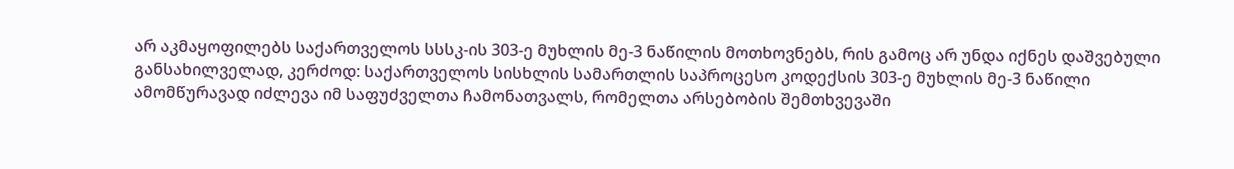არ აკმაყოფილებს საქართველოს სსსკ-ის 303-ე მუხლის მე-3 ნაწილის მოთხოვნებს, რის გამოც არ უნდა იქნეს დაშვებული განსახილველად, კერძოდ: საქართველოს სისხლის სამართლის საპროცესო კოდექსის 303-ე მუხლის მე-3 ნაწილი ამომწურავად იძლევა იმ საფუძველთა ჩამონათვალს, რომელთა არსებობის შემთხვევაში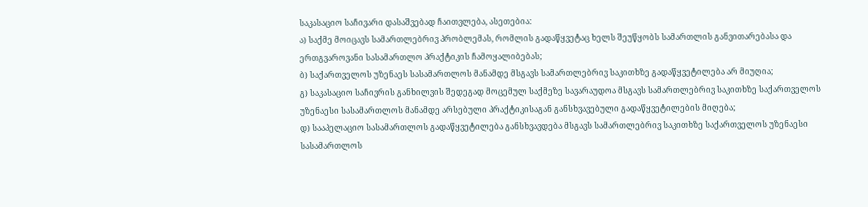საკასაციო საჩივარი დასაშვებად ჩაითვლება, ასეთებია:
ა) საქმე მოიცავს სამართლებრივ პრობლემას, რომლის გადაწყვეტაც ხელს შეუწყობს სამართლის განვითარებასა და ერთგვაროვანი სასამართლო პრაქტიკის ჩამოყალიბებას;
ბ) საქართველოს უზენაეს სასამართლოს მანამდე მსგავს სამართლებრივ საკითხზე გადაწყვეტილება არ მიუღია;
გ) საკასაციო საჩივრის განხილვის შედეგად მოცემულ საქმეზე სავარაუდოა მსგავს სამართლებრივ საკითხზე საქართველოს უზენაესი სასამართლოს მანამდე არსებული პრაქტიკისაგან განსხვავებული გადაწყვეტილების მიღება;
დ) სააპელაციო სასამართლოს გადაწყვეტილება განსხვავდება მსგავს სამართლებრივ საკითხზე საქართველოს უზენაესი სასამართლოს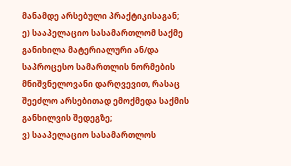მანამდე არსებული პრაქტიკისაგან;
ე) სააპელაციო სასამართლომ საქმე განიხილა მატერიალური ან/და საპროცესო სამართლის ნორმების მნიშვნელოვანი დარღვევით, რასაც შეეძლო არსებითად ემოქმედა საქმის განხილვის შედეგზე;
ვ) სააპელაციო სასამართლოს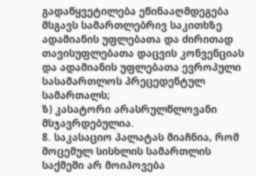გადაწყვეტილება ეწინააღმდეგება მსგავს სამართლებრივ საკითხზე ადამიანის უფლებათა და ძირითად თავისუფლებათა დაცვის კონვენციას და ადამიანის უფლებათა ევროპული სასამართლოს პრეცედენტულ სამართალს;
ზ) კასატორი არასრულწლოვანი მსჯავრდებულია.
8. საკასაციო პალატას მიაჩნია, რომ მოცემულ სისხლის სამართლის საქმეში არ მოიპოვება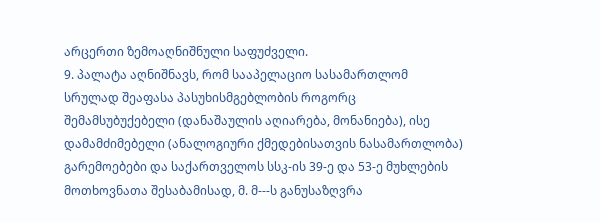არცერთი ზემოაღნიშნული საფუძველი.
9. პალატა აღნიშნავს, რომ სააპელაციო სასამართლომ სრულად შეაფასა პასუხისმგებლობის როგორც შემამსუბუქებელი (დანაშაულის აღიარება, მონანიება), ისე დამამძიმებელი (ანალოგიური ქმედებისათვის ნასამართლობა) გარემოებები და საქართველოს სსკ-ის 39-ე და 53-ე მუხლების მოთხოვნათა შესაბამისად, მ. მ---ს განუსაზღვრა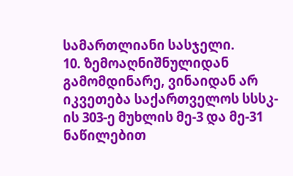სამართლიანი სასჯელი.
10. ზემოაღნიშნულიდან გამომდინარე, ვინაიდან არ იკვეთება საქართველოს სსსკ-ის 303-ე მუხლის მე-3 და მე-31 ნაწილებით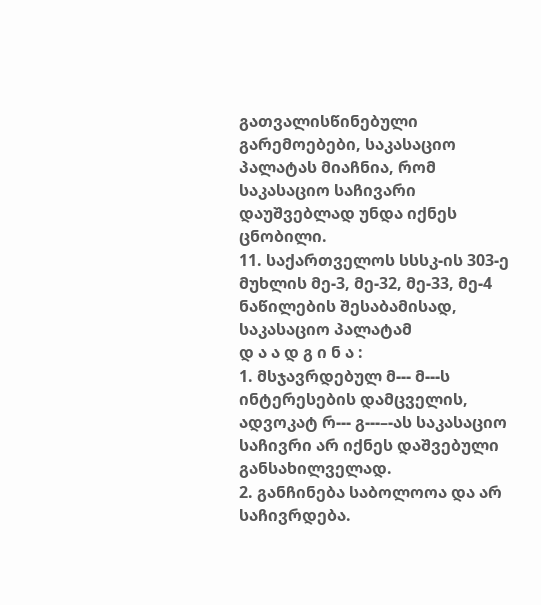გათვალისწინებული გარემოებები, საკასაციო პალატას მიაჩნია, რომ საკასაციო საჩივარი დაუშვებლად უნდა იქნეს ცნობილი.
11. საქართველოს სსსკ-ის 303-ე მუხლის მე-3, მე-32, მე-33, მე-4 ნაწილების შესაბამისად, საკასაციო პალატამ
დ ა ა დ გ ი ნ ა :
1. მსჯავრდებულ მ--- მ---ს ინტერესების დამცველის, ადვოკატ რ--- გ---–-ას საკასაციო საჩივრი არ იქნეს დაშვებული განსახილველად.
2. განჩინება საბოლოოა და არ საჩივრდება.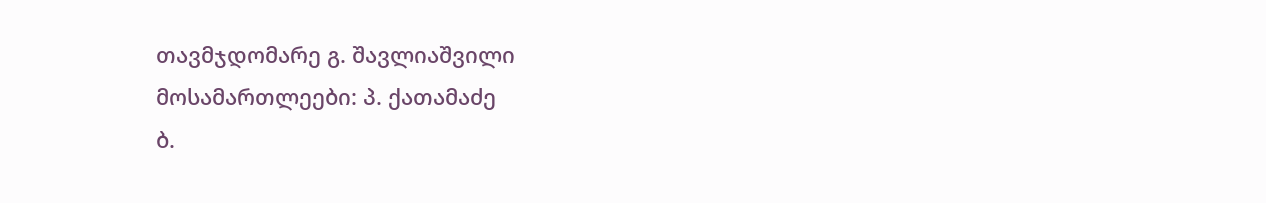თავმჯდომარე გ. შავლიაშვილი
მოსამართლეები: პ. ქათამაძე
ბ.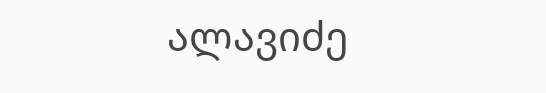ალავიძე